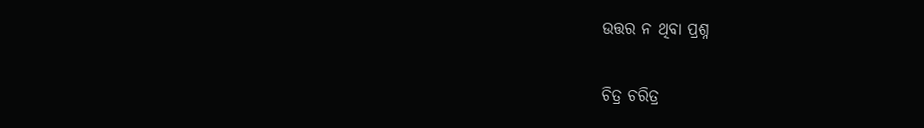ଉତ୍ତର ନ ଥିବା ପ୍ରଶ୍ନ

ଚିତ୍ର ଚରିତ୍ର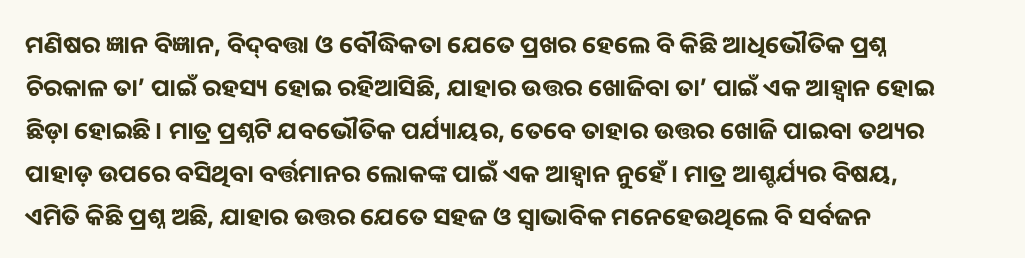ମଣିଷର ଜ୍ଞାନ ବିଜ୍ଞାନ, ବିଦ୍‌ବତ୍ତା ଓ ବୌଦ୍ଧିକତା ଯେତେ ପ୍ରଖର ହେଲେ ବି କିଛି ଆଧିଭୌତିକ ପ୍ରଶ୍ନ ଚିରକାଳ ତା’ ପାଇଁ ରହସ୍ୟ ହୋଇ ରହିଆସିଛି, ଯାହାର ଉତ୍ତର ଖୋଜିବା ତା’ ପାଇଁ ଏକ ଆହ୍ବାନ ହୋଇ ଛିଡ଼ା ହୋଇଛି। ମାତ୍ର ପ୍ରଶ୍ନଟି ଯବଭୌତିକ ପର୍ଯ୍ୟାୟର, ତେବେ ତାହାର ଉତ୍ତର ଖୋଜି ପାଇବା ତଥ୍ୟର ପାହାଡ଼ ଉପରେ ବସିଥିବା ବର୍ତ୍ତମାନର ଲୋକଙ୍କ ପାଇଁ ଏକ ଆହ୍ବାନ ନୁହେଁ। ମାତ୍ର ଆଶ୍ଚର୍ଯ୍ୟର ବିଷୟ, ଏମିତି କିଛି ପ୍ରଶ୍ନ ଅଛି, ଯାହାର ଉତ୍ତର ଯେତେ ସହଜ ଓ ସ୍ବାଭାବିକ ମନେହେଉଥିଲେ ବି ସର୍ବଜନ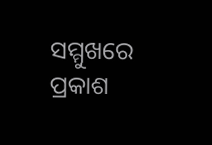ସମ୍ମୁଖରେ ପ୍ରକାଶ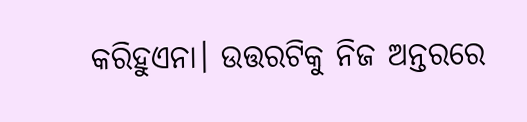କରିହୁଏନା। ଉତ୍ତରଟିକୁ ନିଜ ଅନ୍ତରରେ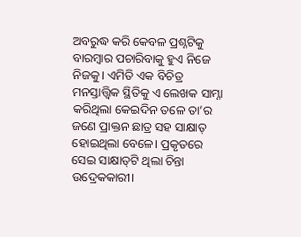ଅବରୁଦ୍ଧ କରି କେବଳ ପ୍ରଶ୍ନଟିକୁ ବାରମ୍ବାର ପଚାରିବାକୁ ହୁଏ ନିଜେ ନିଜକୁ। ଏମିତି ଏକ ବିଚିତ୍ର ମନସ୍ତାତ୍ତ୍ୱିକ ସ୍ଥିତିକୁ ଏ ଲେଖକ ସାମ୍ନା କରିଥିଲା କେଇଦିନ ତଳେ ତା’ର ଜଣେ ପ୍ରାକ୍ତନ ଛାତ୍ର ସହ ସାକ୍ଷାତ୍‌ ହୋଇଥିଲା ବେଳେ। ପ୍ରକୃତରେ ସେଇ ସାକ୍ଷାତ୍‌ଟି ଥିଲା ଚିନ୍ତା ଉଦ୍ରେକକାରୀ।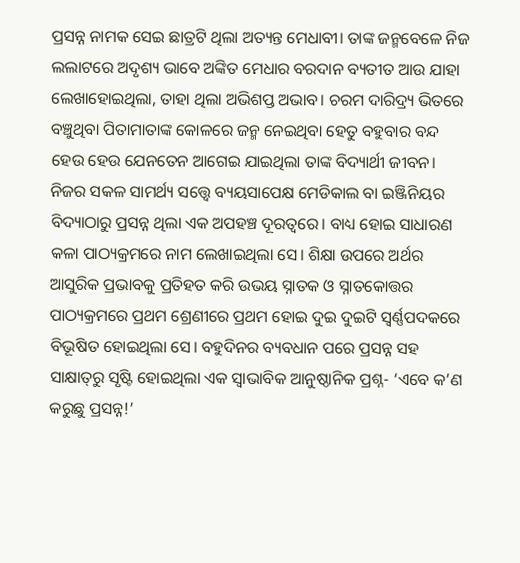ପ୍ରସନ୍ନ ନାମକ ସେଇ ଛାତ୍ରଟି ଥିଲା ଅତ୍ୟନ୍ତ ମେଧାବୀ। ତାଙ୍କ ଜନ୍ମବେଳେ ନିଜ ଲଲାଟରେ ଅଦୃଶ୍ୟ ଭାବେ ଅଙ୍କିତ ମେଧାର ବରଦାନ ବ୍ୟତୀତ ଆଉ ଯାହା ଲେଖାହୋଇଥିଲା, ତାହା ଥିଲା ଅଭିଶପ୍ତ ଅଭାବ। ଚରମ ଦାରିଦ୍ର୍ୟ ଭିତରେ ବଞ୍ଚୁଥିବା ପିତାମାତାଙ୍କ କୋଳରେ ଜନ୍ମ ନେଇଥିବା ହେତୁ ବହୁବାର ବନ୍ଦ ହେଉ ହେଉ ଯେନତେନ ଆଗେଇ ଯାଇଥିଲା ତାଙ୍କ ବିଦ୍ୟାର୍ଥୀ ଜୀବନ। ନିଜର ସକଳ ସାମର୍ଥ୍ୟ ସତ୍ତ୍ୱେ ବ୍ୟୟସାପେକ୍ଷ ମେଡିକାଲ ବା ଇଞ୍ଜିନିୟର ବିଦ୍ୟାଠାରୁ ପ୍ରସନ୍ନ ଥିଲା ଏକ ଅପହଞ୍ଚ ଦୂରତ୍ୱରେ। ବାଧ୍ୟ ହୋଇ ସାଧାରଣ କଳା ପାଠ୍ୟକ୍ରମରେ ନାମ ଲେଖାଇଥିଲା ସେ। ଶିକ୍ଷା ଉପରେ ଅର୍ଥର ଆସୁରିକ ପ୍ରଭାବକୁ ପ୍ରତିହତ କରି ଉଭୟ ସ୍ନାତକ ଓ ସ୍ନାତକୋତ୍ତର ପାଠ୍ୟକ୍ରମରେ ପ୍ରଥମ ଶ୍ରେଣୀରେ ପ୍ରଥମ ହୋଇ ଦୁଇ ଦୁଇଟି ସ୍ବର୍ଣ୍ଣପଦକରେ ବିଭୂଷିତ ହୋଇଥିଲା ସେ। ବହୁଦିନର ବ୍ୟବଧାନ ପରେ ପ୍ରସନ୍ନ ସହ ସାକ୍ଷାତ୍‌ରୁ ସୃଷ୍ଟି ହୋଇଥିଲା ଏକ ସ୍ବାଭାବିକ ଆନୁଷ୍ଠାନିକ ପ୍ରଶ୍ନ- ‘ଏବେ କ’ଣ କରୁଛୁ ପ୍ରସନ୍ନ!’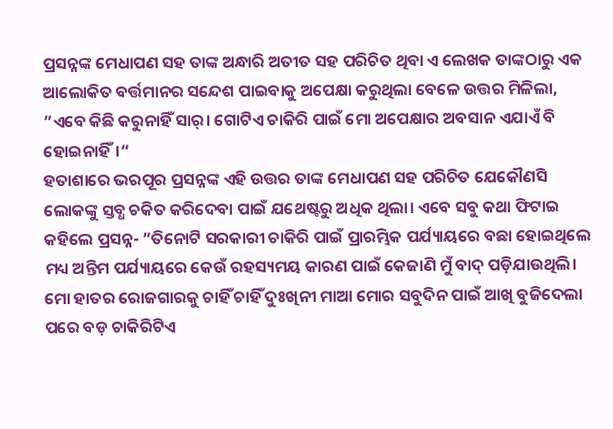ପ୍ରସନ୍ନଙ୍କ ମେଧାପଣ ସହ ତାଙ୍କ ଅନ୍ଧାରି ଅତୀତ ସହ ପରିଚିତ ଥିବା ଏ ଲେଖକ ତାଙ୍କଠାରୁ ଏକ ଆଲୋକିତ ବର୍ତ୍ତମାନର ସନ୍ଦେଶ ପାଇବାକୁ ଅପେକ୍ଷା କରୁଥିଲା ବେଳେ ଉତ୍ତର ମିଳିଲା, ”ଏବେ କିଛି କରୁନାହିଁ ସାର୍‌। ଗୋଟିଏ ଚାକିରି ପାଇଁ ମୋ ଅପେକ୍ଷାର ଅବସାନ ଏଯାଏଁ ବି ହୋଇନାହିଁ।“
ହତାଶାରେ ଭରପୂର ପ୍ରସନ୍ନଙ୍କ ଏହି ଉତ୍ତର ତାଙ୍କ ମେଧାପଣ ସହ ପରିଚିତ ଯେକୌଣସି ଲୋକଙ୍କୁ ସ୍ତବ୍ଧ ଚକିତ କରିଦେବା ପାଇଁ ଯଥେଷ୍ଟରୁ ଅଧିକ ଥିଲା। ଏବେ ସବୁ କଥା ଫିଟାଇ କହିଲେ ପ୍ରସନ୍ନ- ”ତିନୋଟି ସରକାରୀ ଚାକିରି ପାଇଁ ପ୍ରାରମ୍ଭିକ ପର୍ଯ୍ୟାୟରେ ବଛା ହୋଇଥିଲେ ମଧ୍ୟ ଅନ୍ତିମ ପର୍ଯ୍ୟାୟରେ କେଉଁ ରହସ୍ୟମୟ କାରଣ ପାଇଁ କେଜାଣି ମୁଁ ବାଦ୍‌ ପଡ଼ିଯାଉଥିଲି। ମୋ ହାତର ରୋଜଗାରକୁ ଚାହିଁ ଚାହିଁ ଦୁଃଖିନୀ ମାଆ ମୋର ସବୁଦିନ ପାଇଁ ଆଖି ବୁଜିଦେଲା ପରେ ବଡ଼ ଚାକିରିଟିଏ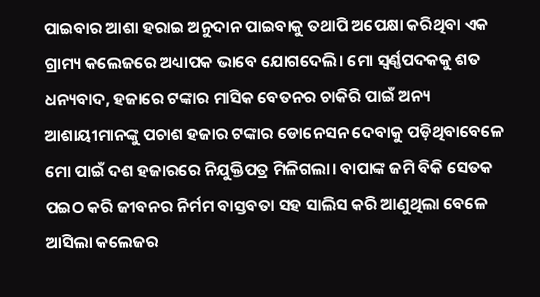ପାଇବାର ଆଶା ହରାଇ ଅନୁଦାନ ପାଇବାକୁ ତଥାପି ଅପେକ୍ଷା କରିଥିବା ଏକ ଗ୍ରାମ୍ୟ କଲେଜରେ ଅଧ୍ୟାପକ ଭାବେ ଯୋଗଦେଲି। ମୋ ସ୍ବର୍ଣ୍ଣପଦକକୁ ଶତ ଧନ୍ୟବାଦ, ହଜାରେ ଟଙ୍କାର ମାସିକ ବେତନର ଚାକିରି ପାଇଁ ଅନ୍ୟ ଆଶାୟୀମାନଙ୍କୁ ପଚାଶ ହଜାର ଟଙ୍କାର ଡୋନେସନ ଦେବାକୁ ପଡ଼ିଥିବାବେଳେ ମୋ ପାଇଁ ଦଶ ହଜାରରେ ନିଯୁକ୍ତିପତ୍ର ମିଳିଗଲା। ବାପାଙ୍କ ଜମି ବିକି ସେତକ ପଇଠ କରି ଜୀବନର ନିର୍ମମ ବାସ୍ତବତା ସହ ସାଲିସ କରି ଆଣୁଥିଲା ବେଳେ ଆସିଲା କଲେଜର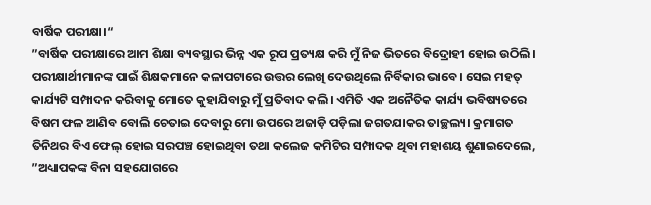ବାର୍ଷିକ ପରୀକ୍ଷା।“
”ବାର୍ଷିକ ପରୀକ୍ଷାରେ ଆମ ଶିକ୍ଷା ବ୍ୟବସ୍ଥାର ଭିନ୍ନ ଏକ ରୂପ ପ୍ରତ୍ୟକ୍ଷ କରି ମୁଁ ନିଜ ଭିତରେ ବିଦ୍ରୋହୀ ହୋଇ ଉଠିଲି। ପରୀକ୍ଷାର୍ଥୀମାନଙ୍କ ପାଇଁ ଶିକ୍ଷକମାନେ କଳାପଟାରେ ଉତ୍ତର ଲେଖି ଦେଉଥିଲେ ନିର୍ବିକାର ଭାବେ। ସେଇ ମହତ୍‌ କାର୍ଯ୍ୟଟି ସମ୍ପାଦନ କରିବାକୁ ମୋତେ କୁହାଯିବାରୁ ମୁଁ ପ୍ରତିବାଦ କଲି। ଏମିତି ଏକ ଅନୈତିକ କାର୍ଯ୍ୟ ଭବିଷ୍ୟତରେ ବିଷମ ଫଳ ଆଣିବ ବୋଲି ଚେତାଇ ଦେବାରୁ ମୋ ଉପରେ ଅଜାଡ଼ି ପଡ଼ିଲା ଜଗତଯାକର ତାଚ୍ଛଲ୍ୟ। କ୍ରମାଗତ ତିନିଥର ବିଏ ଫେଲ୍‌ ହୋଇ ସରପଞ୍ଚ ହୋଇଥିବା ତଥା କଲେଜ କମିଟିର ସମ୍ପାଦକ ଥିବା ମହାଶୟ ଶୁଣାଇଦେଲେ, ”ଅଧ୍ୟାପକଙ୍କ ବିନା ସହଯୋଗରେ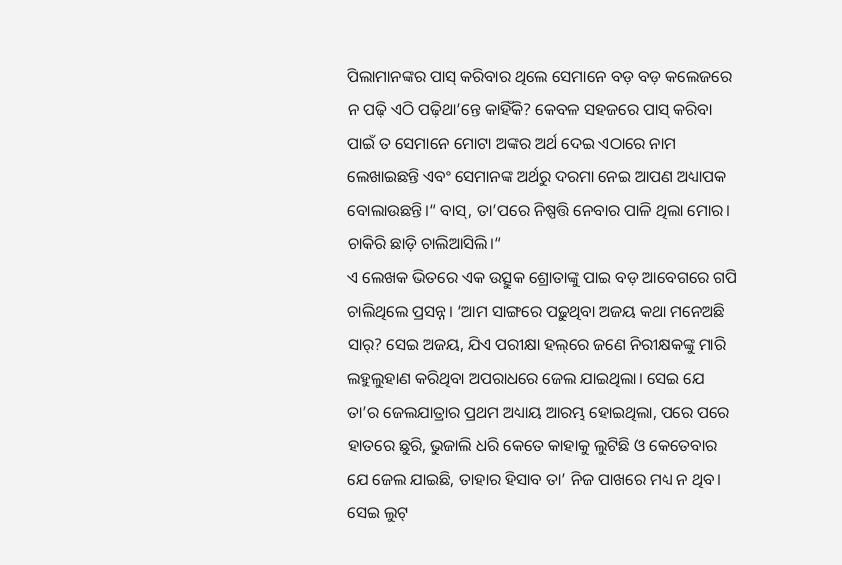ପିଲାମାନଙ୍କର ପାସ୍‌ କରିବାର ଥିଲେ ସେମାନେ ବଡ଼ ବଡ଼ କଲେଜରେ ନ ପଢ଼ି ଏଠି ପଢ଼ିଥା’ନ୍ତେ କାହିଁକି? କେବଳ ସହଜରେ ପାସ୍‌ କରିବା ପାଇଁ ତ ସେମାନେ ମୋଟା ଅଙ୍କର ଅର୍ଥ ଦେଇ ଏଠାରେ ନାମ ଲେଖାଇଛନ୍ତି ଏବଂ ସେମାନଙ୍କ ଅର୍ଥରୁ ଦରମା ନେଇ ଆପଣ ଅଧ୍ୟାପକ ବୋଲାଉଛନ୍ତି।“ ବାସ୍‌, ତା’ପରେ ନିଷ୍ପତ୍ତି ନେବାର ପାଳି ଥିଲା ମୋର। ଚାକିରି ଛାଡ଼ି ଚାଲିଆସିଲି।“
ଏ ଲେଖକ ଭିତରେ ଏକ ଉତ୍ସୁକ ଶ୍ରୋତାଙ୍କୁ ପାଇ ବଡ଼ ଆବେଗରେ ଗପି ଚାଲିଥିଲେ ପ୍ରସନ୍ନ। ‘ଆମ ସାଙ୍ଗରେ ପଢ଼ୁଥିବା ଅଜୟ କଥା ମନେଅଛି ସାର୍‌? ସେଇ ଅଜୟ, ଯିଏ ପରୀକ୍ଷା ହଲ୍‌ରେ ଜଣେ ନିରୀକ୍ଷକଙ୍କୁ ମାରି ଲହୁଲୁହାଣ କରିଥିବା ଅପରାଧରେ ଜେଲ ଯାଇଥିଲା। ସେଇ ଯେ ତା’ର ଜେଲଯାତ୍ରାର ପ୍ରଥମ ଅଧ୍ୟାୟ ଆରମ୍ଭ ହୋଇଥିଲା, ପରେ ପରେ ହାତରେ ଛୁରି, ଭୁଜାଲି ଧରି କେତେ କାହାକୁ ଲୁଟିଛି ଓ କେତେବାର ଯେ ଜେଲ ଯାଇଛି, ତାହାର ହିସାବ ତା’ ନିଜ ପାଖରେ ମଧ୍ୟ ନ ଥିବ। ସେଇ ଲୁଟ୍‌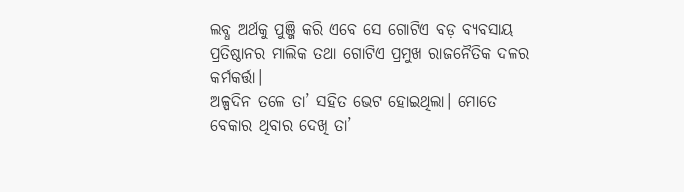ଲବ୍ଧ ଅର୍ଥକୁ ପୁଞ୍ଜି କରି ଏବେ ସେ ଗୋଟିଏ ବଡ଼ ବ୍ୟବସାୟ ପ୍ରତିଷ୍ଠାନର ମାଲିକ ତଥା ଗୋଟିଏ ପ୍ରମୁଖ ରାଜନୈତିକ ଦଳର କର୍ମକର୍ତ୍ତା।
ଅଳ୍ପଦିନ ତଳେ ତା’ ସହିତ ଭେଟ ହୋଇଥିଲା। ମୋତେ ବେକାର ଥିବାର ଦେଖି ତା’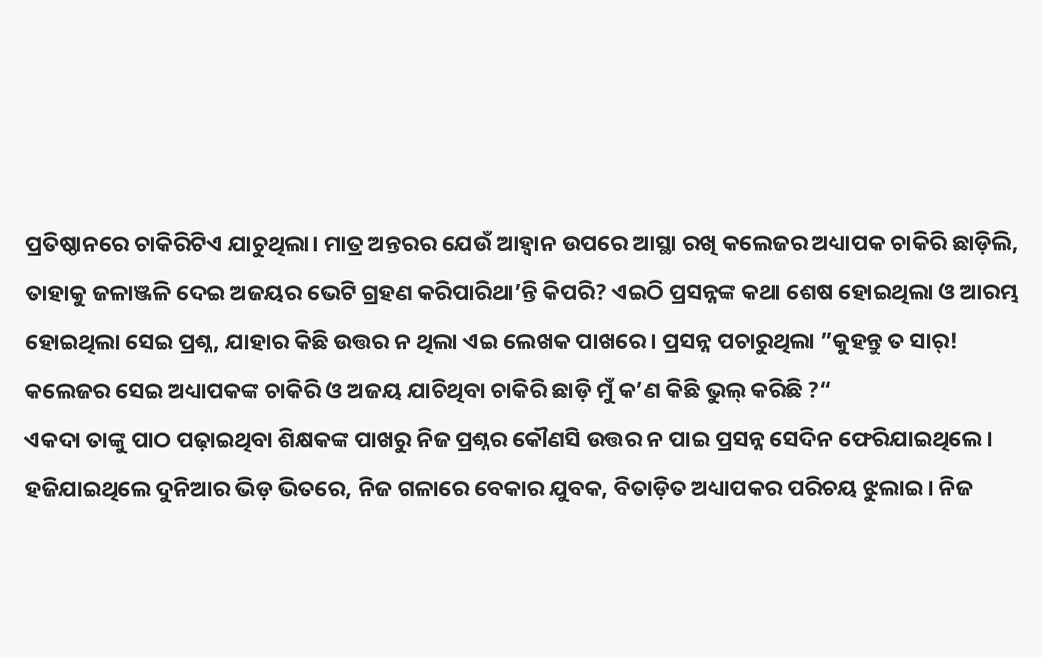ପ୍ରତିଷ୍ଠାନରେ ଚାକିରିଟିଏ ଯାଚୁଥିଲା। ମାତ୍ର ଅନ୍ତରର ଯେଉଁ ଆହ୍ବାନ ଉପରେ ଆସ୍ଥା ରଖି କଲେଜର ଅଧ୍ୟାପକ ଚାକିରି ଛାଡ଼ିଲି, ତାହାକୁ ଜଳାଞ୍ଜଳି ଦେଇ ଅଜୟର ଭେଟି ଗ୍ରହଣ କରିପାରିଥା’ନ୍ତି କିପରି? ଏଇଠି ପ୍ରସନ୍ନଙ୍କ କଥା ଶେଷ ହୋଇଥିଲା ଓ ଆରମ୍ଭ ହୋଇଥିଲା ସେଇ ପ୍ରଶ୍ନ, ଯାହାର କିଛି ଉତ୍ତର ନ ଥିଲା ଏଇ ଲେଖକ ପାଖରେ। ପ୍ରସନ୍ନ ପଚାରୁଥିଲା ”କୁହନ୍ତୁ ତ ସାର୍‌! କଲେଜର ସେଇ ଅଧ୍ୟାପକଙ୍କ ଚାକିରି ଓ ଅଜୟ ଯାଚିଥିବା ଚାକିରି ଛାଡ଼ି ମୁଁ କ’ଣ କିଛି ଭୁଲ୍‌ କରିଛି ?“
ଏକଦା ତାଙ୍କୁ ପାଠ ପଢ଼ାଇଥିବା ଶିକ୍ଷକଙ୍କ ପାଖରୁ ନିଜ ପ୍ରଶ୍ନର କୌଣସି ଉତ୍ତର ନ ପାଇ ପ୍ରସନ୍ନ ସେଦିନ ଫେରିଯାଇଥିଲେ। ହଜିଯାଇଥିଲେ ଦୁନିଆର ଭିଡ଼ ଭିତରେ, ନିଜ ଗଳାରେ ବେକାର ଯୁବକ, ବିତାଡ଼ିତ ଅଧ୍ୟାପକର ପରିଚୟ ଝୁଲାଇ। ନିଜ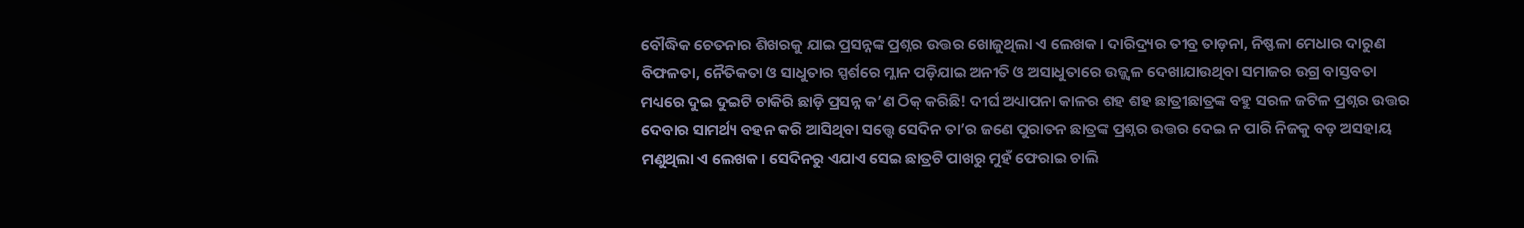ବୌଦ୍ଧିକ ଚେତନାର ଶିଖରକୁ ଯାଇ ପ୍ରସନ୍ନଙ୍କ ପ୍ରଶ୍ନର ଉତ୍ତର ଖୋଜୁଥିଲା ଏ ଲେଖକ। ଦାରିଦ୍ର୍ୟର ତୀବ୍ର ତାଡ଼ନା, ନିଷ୍ଫଳା ମେଧାର ଦାରୁଣ ବିଫଳତା, ନୈତିକତା ଓ ସାଧୁତାର ସ୍ପର୍ଶରେ ମ୍ଳାନ ପଡ଼ିଯାଇ ଅନୀତି ଓ ଅସାଧୁତାରେ ଉଜ୍ଜ୍ୱଳ ଦେଖାଯାଉଥିବା ସମାଜର ଉଗ୍ର ବାସ୍ତବତା ମଧ୍ୟରେ ଦୁଇ ଦୁଇଟି ଚାକିରି ଛାଡ଼ି ପ୍ରସନ୍ନ କ’ଣ ଠିକ୍‌ କରିଛି! ଦୀର୍ଘ ଅଧ୍ୟାପନା କାଳର ଶହ ଶହ ଛାତ୍ରୀଛାତ୍ରଙ୍କ ବହୁ ସରଳ ଜଟିଳ ପ୍ରଶ୍ନର ଉତ୍ତର ଦେବାର ସାମର୍ଥ୍ୟ ବହନ କରି ଆସିଥିବା ସତ୍ତ୍ୱେ ସେଦିନ ତା’ର ଜଣେ ପୁରାତନ ଛାତ୍ରଙ୍କ ପ୍ରଶ୍ନର ଉତ୍ତର ଦେଇ ନ ପାରି ନିଜକୁ ବଡ଼ ଅସହାୟ ମଣୁଥିଲା ଏ ଲେଖକ। ସେଦିନରୁ ଏଯାଏ ସେଇ ଛାତ୍ରଟି ପାଖରୁ ମୁହଁ ଫେରାଇ ଚାଲି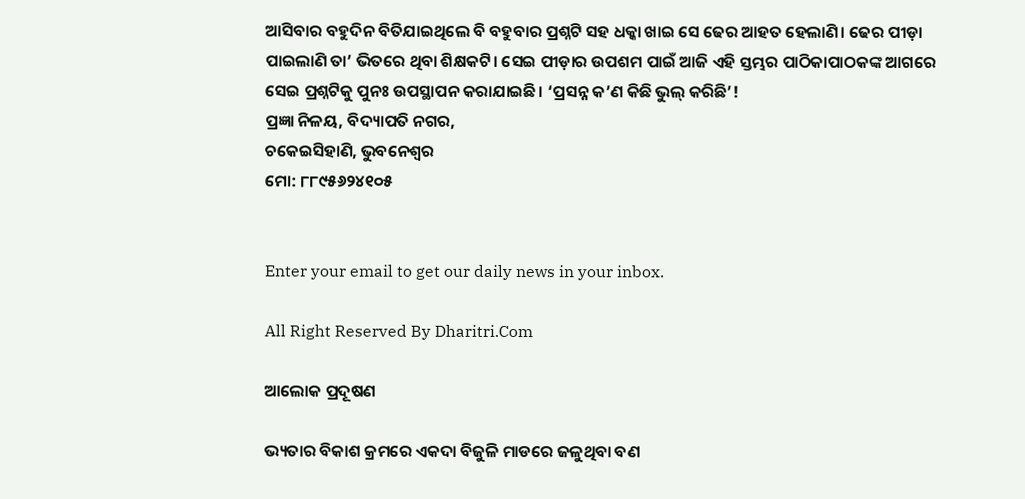ଆସିବାର ବହୁଦିନ ବିତିଯାଇଥିଲେ ବି ବହୁବାର ପ୍ରଶ୍ନଟି ସହ ଧକ୍କା ଖାଇ ସେ ଢେର ଆହତ ହେଲାଣି। ଢେର ପୀଡ଼ା ପାଇଲାଣି ତା’ ଭିତରେ ଥିବା ଶିକ୍ଷକଟି। ସେଇ ପୀଡ଼ାର ଉପଶମ ପାଇଁ ଆଜି ଏହି ସ୍ତମ୍ଭର ପାଠିକାପାଠକଙ୍କ ଆଗରେ ସେଇ ପ୍ରଶ୍ନଟିକୁ ପୁନଃ ଉପସ୍ଥାପନ କରାଯାଇଛି। ‘ପ୍ରସନ୍ନ କ’ଣ କିଛି ଭୁଲ୍‌ କରିଛି’!
ପ୍ରଜ୍ଞା ନିଳୟ, ବିଦ୍ୟାପତି ନଗର,
ଚକେଇସିହାଣି, ଭୁବନେଶ୍ୱର
ମୋ: ୮୮୯୫୬୨୪୧୦୫


Enter your email to get our daily news in your inbox.

All Right Reserved By Dharitri.Com

ଆଲୋକ ପ୍ରଦୂଷଣ

ଭ୍ୟତାର ବିକାଶ କ୍ରମରେ ଏକଦା ବିଜୁଳି ମାଡରେ ଜଳୁଥିବା ବଣ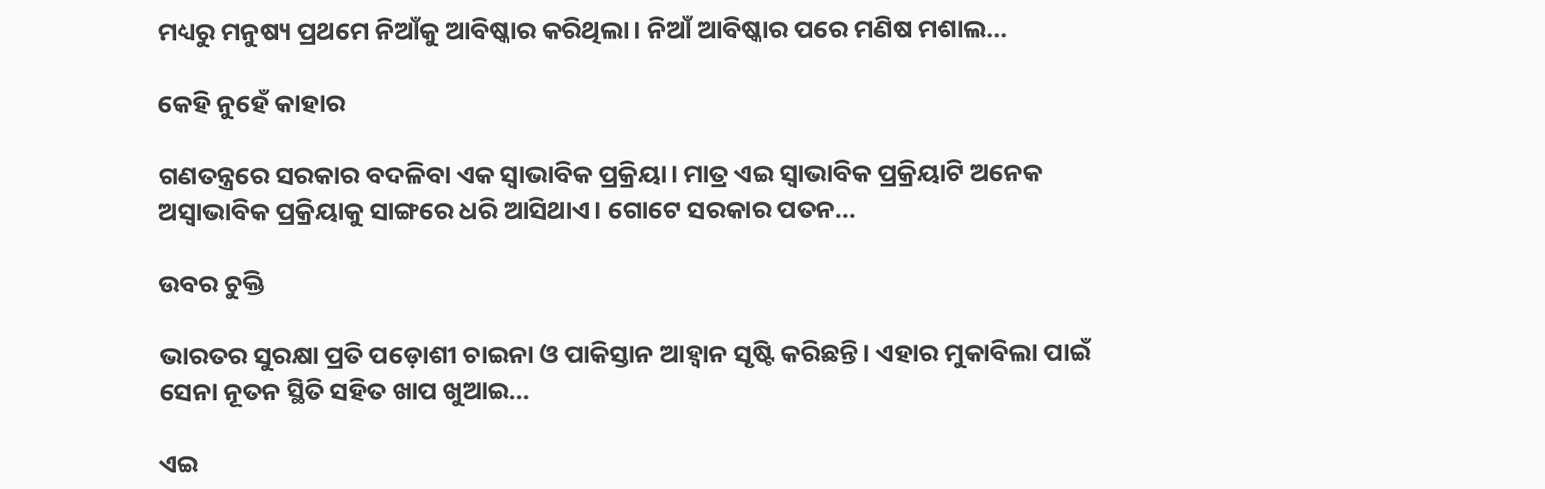ମଧ୍ୟରୁ ମନୁଷ୍ୟ ପ୍ରଥମେ ନିଆଁକୁ ଆବିଷ୍କାର କରିଥିଲା। ନିଆଁ ଆବିଷ୍କାର ପରେ ମଣିଷ ମଶାଲ...

କେହି ନୁହେଁ କାହାର

ଗଣତନ୍ତ୍ରରେ ସରକାର ବଦଳିବା ଏକ ସ୍ବାଭାବିକ ପ୍ରକ୍ରିୟା। ମାତ୍ର ଏଇ ସ୍ବାଭାବିକ ପ୍ରକ୍ରିୟାଟି ଅନେକ ଅସ୍ବାଭାବିକ ପ୍ରକ୍ରିୟାକୁ ସାଙ୍ଗରେ ଧରି ଆସିଥାଏ। ଗୋଟେ ସରକାର ପତନ...

ଉବର ଚୁକ୍ତି

ଭାରତର ସୁରକ୍ଷା ପ୍ରତି ପଡ଼ୋଶୀ ଚାଇନା ଓ ପାକିସ୍ତାନ ଆହ୍ବାନ ସୃଷ୍ଟି କରିଛନ୍ତି। ଏହାର ମୁକାବିଲା ପାଇଁ ସେନା ନୂତନ ସ୍ଥିତି ସହିତ ଖାପ ଖୁଆଇ...

ଏଇ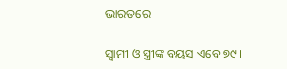ଭାରତରେ

ସ୍ବାମୀ ଓ ସ୍ତ୍ରୀଙ୍କ ବୟସ ଏବେ ୭୯।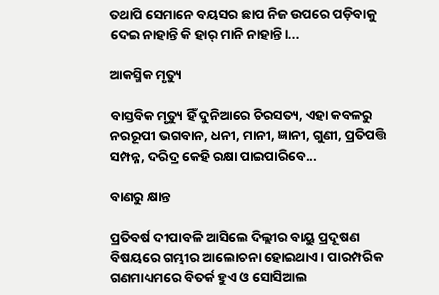ତଥାପି ସେମାନେ ବୟସର ଛାପ ନିଜ ଉପରେ ପଡ଼ିବାକୁ ଦେଇ ନାହାନ୍ତି କି ହାର୍‌ ମାନି ନାହାନ୍ତି।...

ଆକସ୍ମିକ ମୃତ୍ୟୁ

ବାସ୍ତବିକ ମୃତ୍ୟୁ ହିଁ ଦୁନିଆରେ ଚିରସତ୍ୟ, ଏହା କବଳରୁ ନରରୂପୀ ଭଗବାନ, ଧନୀ, ମାନୀ, ଜ୍ଞାନୀ, ଗୁଣୀ, ପ୍ରତିପତ୍ତି ସମ୍ପନ୍ନ, ଦରିଦ୍ର କେହି ରକ୍ଷା ପାଇପାରିବେ...

ବାଣରୁ କ୍ଷାନ୍ତ

ପ୍ରତିବର୍ଷ ଦୀପାବଳି ଆସିଲେ ଦିଲ୍ଲୀର ବାୟୁ ପ୍ରଦୂଷଣ ବିଷୟରେ ଗମ୍ଭୀର ଆଲୋଚନା ହୋଇଥାଏ। ପାରମ୍ପରିକ ଗଣମାଧ୍ୟମରେ ବିତର୍କ ହୁଏ ଓ ସୋସିଆଲ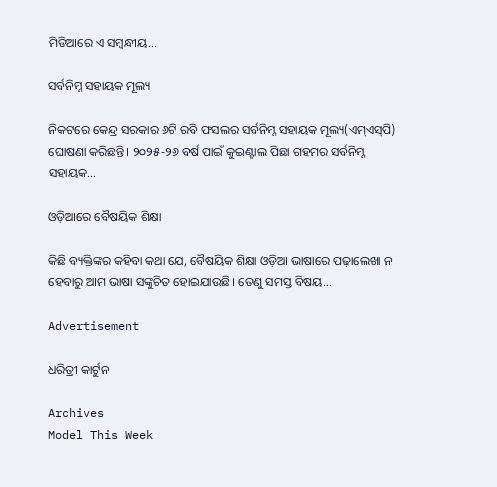ମିଡିଆରେ ଏ ସମ୍ବନ୍ଧୀୟ...

ସର୍ବନିମ୍ନ ସହାୟକ ମୂଲ୍ୟ

ନିକଟରେ କେନ୍ଦ୍ର ସରକାର ୬ଟି ରବି ଫସଲର ସର୍ବନିମ୍ନ ସହାୟକ ମୂଲ୍ୟ(ଏମ୍‌ଏସ୍‌ପି) ଘୋଷଣା କରିଛନ୍ତି। ୨୦୨୫-୨୬ ବର୍ଷ ପାଇଁ କୁଇଣ୍ଟାଲ ପିଛା ଗହମର ସର୍ବନିମ୍ନ ସହାୟକ...

ଓଡ଼ିଆରେ ବୈଷୟିକ ଶିକ୍ଷା

କିଛି ବ୍ୟକ୍ତିଙ୍କର କହିବା କଥା ଯେ, ବୈଷୟିକ ଶିକ୍ଷା ଓଡ଼ିଆ ଭାଷାରେ ପଢ଼ାଲେଖା ନ ହେବାରୁ ଆମ ଭାଷା ସଙ୍କୁଚିତ ହୋଇଯାଉଛି। ତେଣୁ ସମସ୍ତ ବିଷୟ...

Advertisement

ଧରିତ୍ରୀ କାର୍ଟୁନ

Archives
Model This Week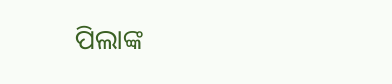ପିଲାଙ୍କ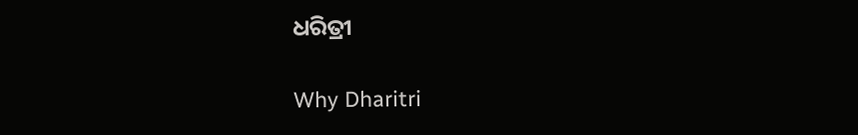ଧରିତ୍ରୀ

Why Dharitri